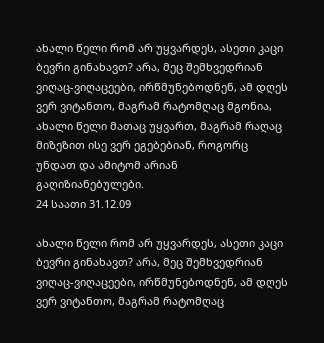ახალი წელი რომ არ უყვარდეს, ასეთი კაცი ბევრი გინახავთ? არა, მეც შემხვედრიან ვიღაც-ვიღაცეები, ირწმუნებოდნენ, ამ დღეს ვერ ვიტანთო, მაგრამ რატომღაც მგონია, ახალი წელი მათაც უყვართ, მაგრამ რაღაც მიზეზით ისე ვერ ეგებებიან, როგორც უნდათ და ამიტომ არიან გაღიზიანებულები.
24 საათი 31.12.09

ახალი წელი რომ არ უყვარდეს, ასეთი კაცი ბევრი გინახავთ? არა, მეც შემხვედრიან ვიღაც-ვიღაცეები, ირწმუნებოდნენ, ამ დღეს ვერ ვიტანთო, მაგრამ რატომღაც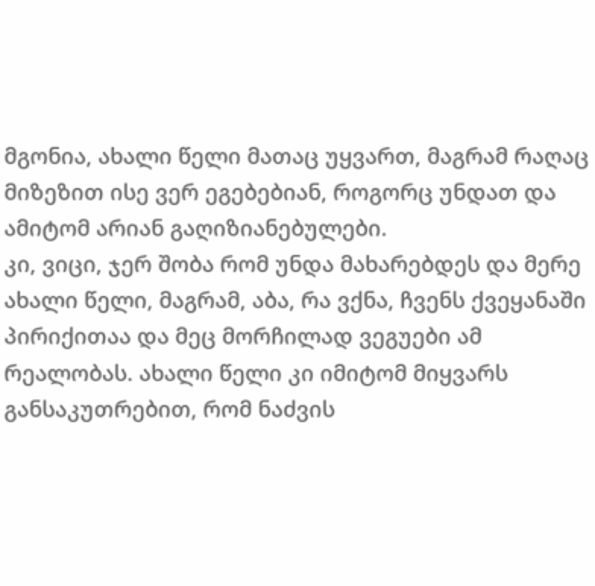მგონია, ახალი წელი მათაც უყვართ, მაგრამ რაღაც მიზეზით ისე ვერ ეგებებიან, როგორც უნდათ და ამიტომ არიან გაღიზიანებულები.
კი, ვიცი, ჯერ შობა რომ უნდა მახარებდეს და მერე ახალი წელი, მაგრამ, აბა, რა ვქნა, ჩვენს ქვეყანაში პირიქითაა და მეც მორჩილად ვეგუები ამ რეალობას. ახალი წელი კი იმიტომ მიყვარს განსაკუთრებით, რომ ნაძვის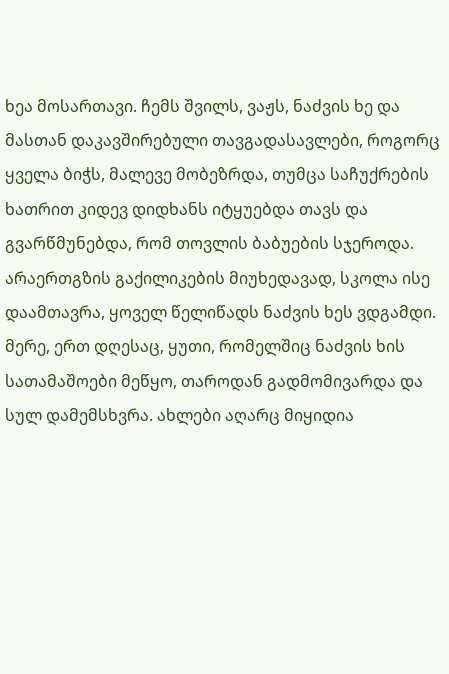ხეა მოსართავი. ჩემს შვილს, ვაჟს, ნაძვის ხე და მასთან დაკავშირებული თავგადასავლები, როგორც ყველა ბიჭს, მალევე მობეზრდა, თუმცა საჩუქრების ხათრით კიდევ დიდხანს იტყუებდა თავს და გვარწმუნებდა, რომ თოვლის ბაბუების სჯეროდა. არაერთგზის გაქილიკების მიუხედავად, სკოლა ისე დაამთავრა, ყოველ წელიწადს ნაძვის ხეს ვდგამდი. მერე, ერთ დღესაც, ყუთი, რომელშიც ნაძვის ხის სათამაშოები მეწყო, თაროდან გადმომივარდა და სულ დამემსხვრა. ახლები აღარც მიყიდია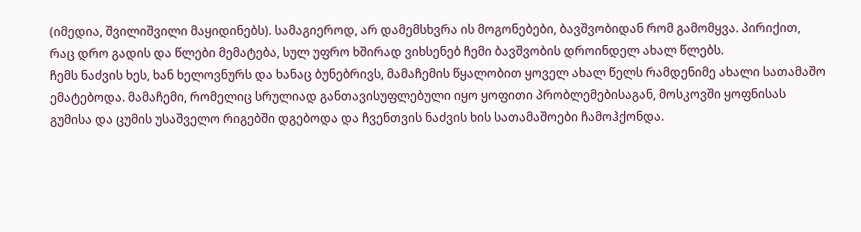(იმედია, შვილიშვილი მაყიდინებს). სამაგიეროდ, არ დამემსხვრა ის მოგონებები, ბავშვობიდან რომ გამომყვა. პირიქით, რაც დრო გადის და წლები მემატება, სულ უფრო ხშირად ვიხსენებ ჩემი ბავშვობის დროინდელ ახალ წლებს.
ჩემს ნაძვის ხეს, ხან ხელოვნურს და ხანაც ბუნებრივს, მამაჩემის წყალობით ყოველ ახალ წელს რამდენიმე ახალი სათამაშო ემატებოდა. მამაჩემი, რომელიც სრულიად განთავისუფლებული იყო ყოფითი პრობლემებისაგან, მოსკოვში ყოფნისას გუმისა და ცუმის უსაშველო რიგებში დგებოდა და ჩვენთვის ნაძვის ხის სათამაშოები ჩამოჰქონდა.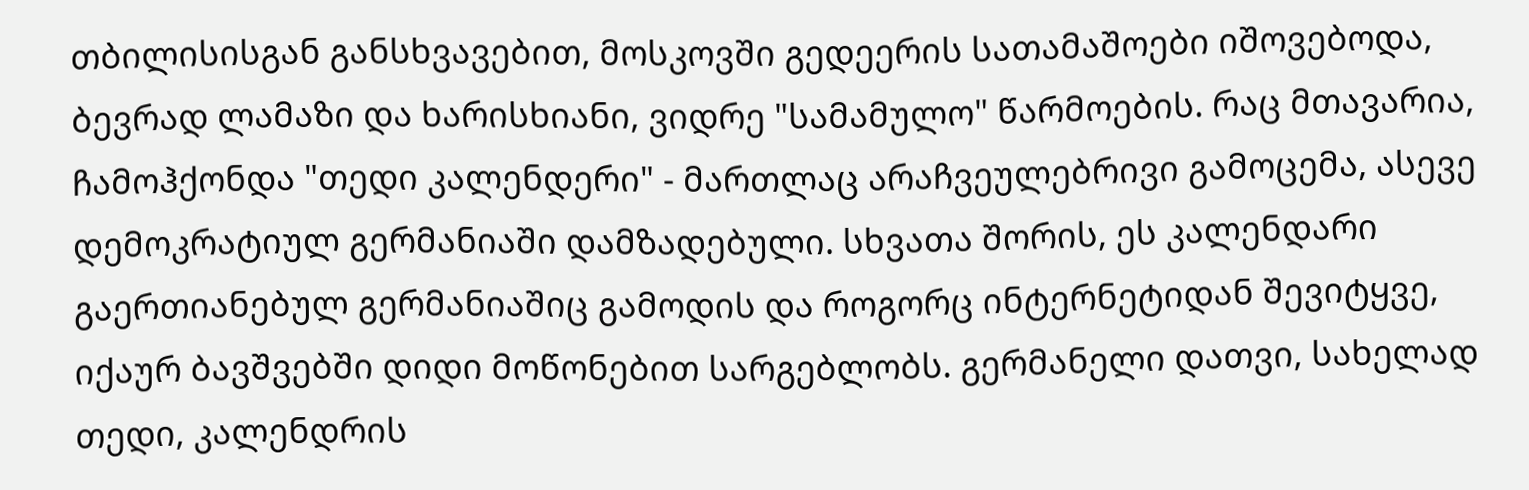თბილისისგან განსხვავებით, მოსკოვში გედეერის სათამაშოები იშოვებოდა, ბევრად ლამაზი და ხარისხიანი, ვიდრე "სამამულო" წარმოების. რაც მთავარია, ჩამოჰქონდა "თედი კალენდერი" - მართლაც არაჩვეულებრივი გამოცემა, ასევე დემოკრატიულ გერმანიაში დამზადებული. სხვათა შორის, ეს კალენდარი გაერთიანებულ გერმანიაშიც გამოდის და როგორც ინტერნეტიდან შევიტყვე, იქაურ ბავშვებში დიდი მოწონებით სარგებლობს. გერმანელი დათვი, სახელად თედი, კალენდრის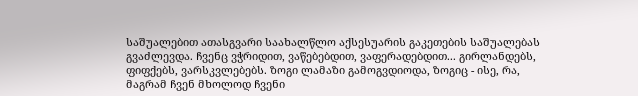საშუალებით ათასგვარი საახალწლო აქსესუარის გაკეთების საშუალებას გვაძლევდა. ჩვენც ვჭრიდით, ვაწებებდით, ვაფერადებდით... გირლანდებს, ფიფქებს, ვარსკვლებებს. ზოგი ლამაზი გამოგვდიოდა, ზოგიც - ისე, რა, მაგრამ ჩვენ მხოლოდ ჩვენი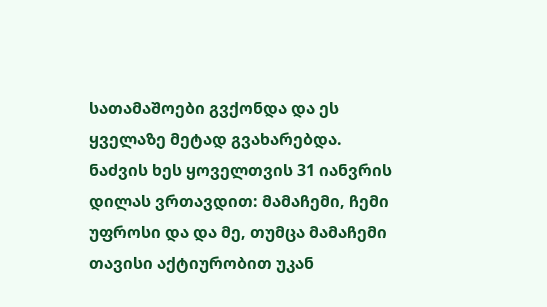სათამაშოები გვქონდა და ეს ყველაზე მეტად გვახარებდა.
ნაძვის ხეს ყოველთვის 31 იანვრის დილას ვრთავდით: მამაჩემი, ჩემი უფროსი და და მე, თუმცა მამაჩემი თავისი აქტიურობით უკან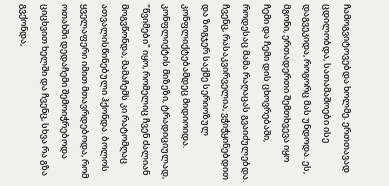ჩამოგვიტოვებდა ხოლმე. ერთთავად ცდილობდა, სათამაშოები ისე დაგვეკიდა, როგორც მას უნდოდა. ეს, მგონი, ერთადერთი შემთხვევა იყო ჩემი და ჩემი დის ცხოვრებაში, როდესაც მამა რაღაცას გვაიძულებდა. ჩვენც, რასაკვირველია, ვჭიჭყინებდით და ზოგჯერ საქმე სერიოზულ კონფლიქტებამდეც მიდიოიდა. კონფლიქტის მიზეზი, ტრადიციულად, "წვიმები" იყო, რომელიც ჩვენ ძალიან მოგვწონდა, მამაჩემს კი რატომღაც ათვალისწინებული ჰქონდა. ბოლოს ყველაფერი იმით მთავრდებოდა, რომ ოთახში დედაჩემი შემოიჭრებოდა ციცხვით ხელში და ჩვენც, სხვა რა გზა გვქონდა,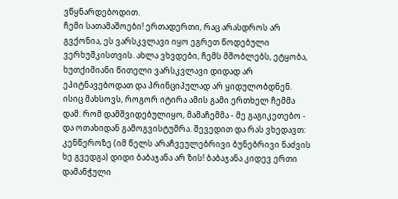ვწყნარდებოდით.
ჩემი სათამაშოები! ერთადერთი, რაც არასდროს არ გვქონია, ეს ვარსკვლავი იყო ეგრეთ წოდებული ვერხუშკისთვის. ახლა ვხვდები, ჩემს მშობლებს, ეტყობა, ხუთქიმიანი წითელი ვარსკვლავი დიდად არ ეპიტნავებოდათ და პრინციპულად არ ყიდულობდნენ. ისიც მახსოვს, როგორ იტირა ამის გამი ერთხელ ჩემმა დამ. რომ დამშვიდებულიყო, მამაჩემმა - მე გაგიკეთებო - და ოთახიდან გამოგვისტუმრა. შევედით და რას ვხედავთ: კენწეროზე (იმ წელს არაჩვეულებრივი ბუნებრივი ნაძვის ხე გვედგა) დიდი ბაბაჯანა არ ზის! ბაბაჯანა კიდევ ერთი დამანჭული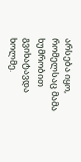არსება იყო, რომელსაც მამა ხუმრობით გვიხატავდა ხოლმე.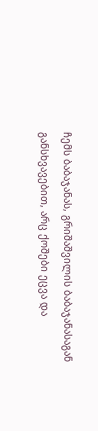ჩემს ბაბაჯანას, გრიშაშვილის ბაბაჯანასაგან განსხვავებით, არც ქოშები ეცვა და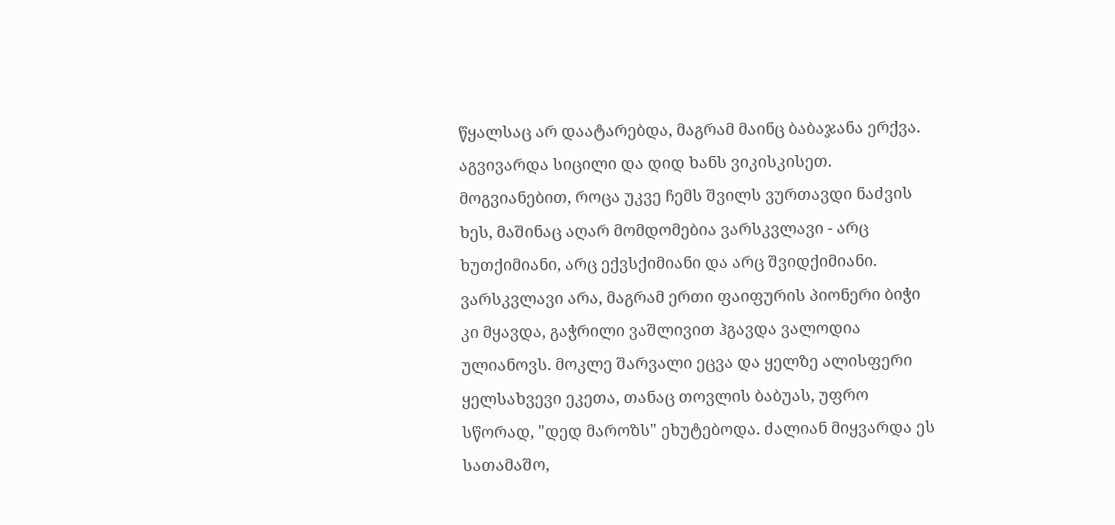წყალსაც არ დაატარებდა, მაგრამ მაინც ბაბაჯანა ერქვა. აგვივარდა სიცილი და დიდ ხანს ვიკისკისეთ. მოგვიანებით, როცა უკვე ჩემს შვილს ვურთავდი ნაძვის ხეს, მაშინაც აღარ მომდომებია ვარსკვლავი - არც ხუთქიმიანი, არც ექვსქიმიანი და არც შვიდქიმიანი.
ვარსკვლავი არა, მაგრამ ერთი ფაიფურის პიონერი ბიჭი კი მყავდა, გაჭრილი ვაშლივით ჰგავდა ვალოდია ულიანოვს. მოკლე შარვალი ეცვა და ყელზე ალისფერი ყელსახვევი ეკეთა, თანაც თოვლის ბაბუას, უფრო სწორად, "დედ მაროზს" ეხუტებოდა. ძალიან მიყვარდა ეს სათამაშო,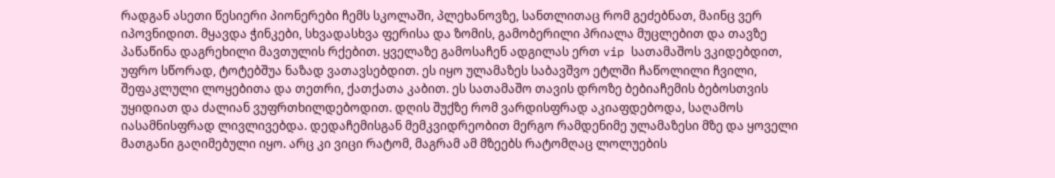რადგან ასეთი წესიერი პიონერები ჩემს სკოლაში, პლეხანოვზე, სანთლითაც რომ გეძებნათ, მაინც ვერ იპოვნიდით. მყავდა ჭინკები, სხვადასხვა ფერისა და ზომის, გამობერილი პრიალა მუცლებით და თავზე პაწაწინა დაგრეხილი მავთულის რქებით. ყველაზე გამოსაჩენ ადგილას ერთ vip სათამაშოს ვკიდებდით, უფრო სწორად, ტოტებშუა ნაზად ვათავსებდით. ეს იყო ულამაზეს საბავშვო ეტლში ჩაწოლილი ჩვილი, შეფაკლული ლოყებითა და თეთრი, ქათქათა კაბით. ეს სათამაშო თავის დროზე ბებიაჩემის ბებოსთვის უყიდიათ და ძალიან ვუფრთხილდებოდით. დღის შუქზე რომ ვარდისფრად აკიაფდებოდა, საღამოს იასამნისფრად ლივლივებდა. დედაჩემისგან მემკვიდრეობით მერგო რამდენიმე ულამაზესი მზე და ყოველი მათგანი გაღიმებული იყო. არც კი ვიცი რატომ, მაგრამ ამ მზეებს რატომღაც ლოლუების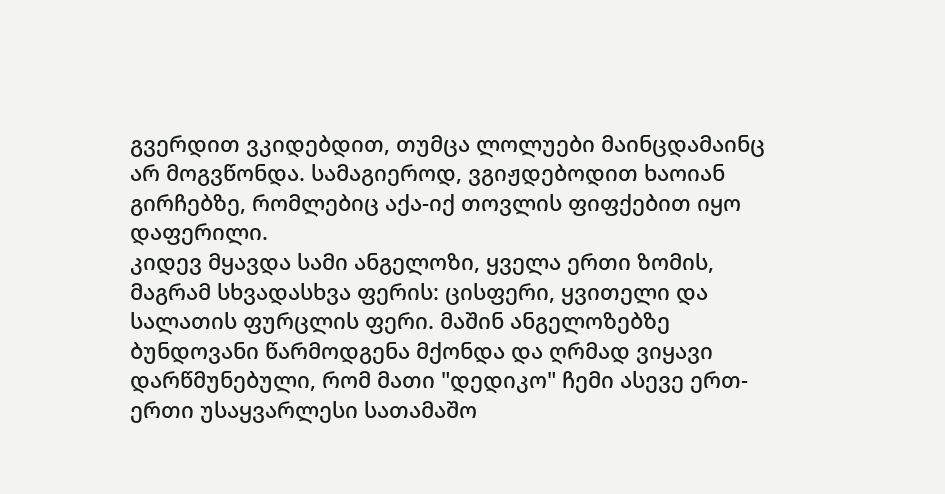გვერდით ვკიდებდით, თუმცა ლოლუები მაინცდამაინც არ მოგვწონდა. სამაგიეროდ, ვგიჟდებოდით ხაოიან გირჩებზე, რომლებიც აქა-იქ თოვლის ფიფქებით იყო დაფერილი.
კიდევ მყავდა სამი ანგელოზი, ყველა ერთი ზომის, მაგრამ სხვადასხვა ფერის: ცისფერი, ყვითელი და სალათის ფურცლის ფერი. მაშინ ანგელოზებზე ბუნდოვანი წარმოდგენა მქონდა და ღრმად ვიყავი დარწმუნებული, რომ მათი "დედიკო" ჩემი ასევე ერთ-ერთი უსაყვარლესი სათამაშო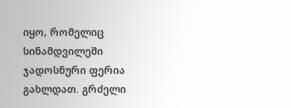იყო, რომელიც სინამდვილეში ჯადოსნური ფერია გახლდათ. გრძელი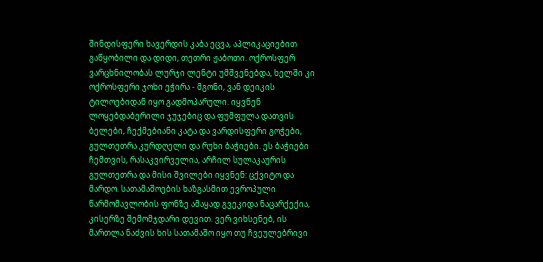შინდისფერი ხავერდის კაბა ეცვა, აპლიკაციებით გაწყობილი და დიდი, თეთრი ჟაბოთი. ოქროსფერ ვარცხნილობას ლურჯი ლენტი უმშვენებდა, ხელში კი ოქროსფერი ჯოხი ეჭირა - მგონი, ვან დეიკის ტილოებიდან იყო გადმოპარული. იყვნენ ლოყებდაბერილი ჯუჯებიც და ფუმფულა დათვის ბელები, ჩექმებიანი კატა და ვარდისფერი გოჭები, გულთეთრა კურდღელი და რუხი ბაჭიები. ეს ბაჭიები ჩემთვის, რასაკვირველია, არჩილ სულაკაურის გულთეთრა და მისი შვილები იყვნენ: ცქვიტო და მარდო. სათამაშოების ხაზგასმით ევროპული წარმომავლობის ფონზე ამაყად გვეკიდა ნაცარქექია, კისერზე შემომჯდარი დევით. ვერ ვიხსენებ, ის მართლა ნაძვის ხის სათამაშო იყო თუ ჩვეულებრივი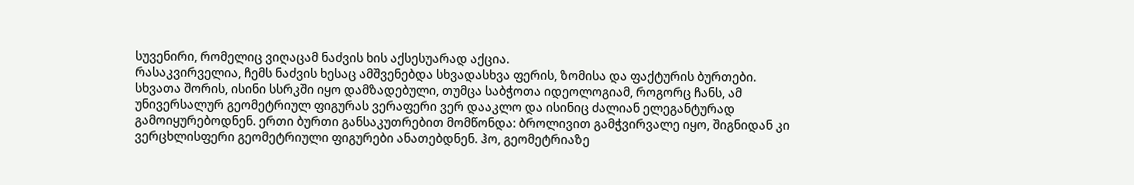სუვენირი, რომელიც ვიღაცამ ნაძვის ხის აქსესუარად აქცია.
რასაკვირველია, ჩემს ნაძვის ხესაც ამშვენებდა სხვადასხვა ფერის, ზომისა და ფაქტურის ბურთები. სხვათა შორის, ისინი სსრკში იყო დამზადებული, თუმცა საბჭოთა იდეოლოგიამ, როგორც ჩანს, ამ უნივერსალურ გეომეტრიულ ფიგურას ვერაფერი ვერ დააკლო და ისინიც ძალიან ელეგანტურად გამოიყურებოდნენ. ერთი ბურთი განსაკუთრებით მომწონდა: ბროლივით გამჭვირვალე იყო, შიგნიდან კი ვერცხლისფერი გეომეტრიული ფიგურები ანათებდნენ. ჰო, გეომეტრიაზე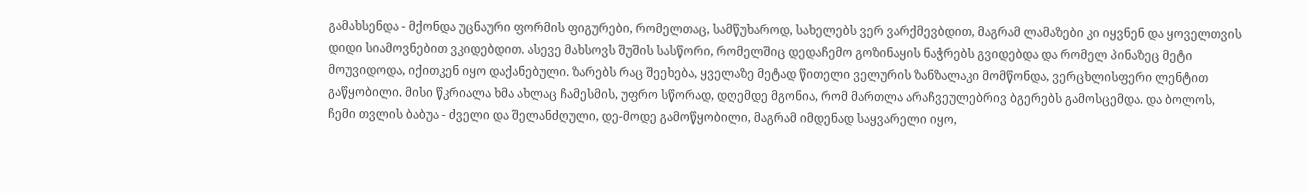გამახსენდა - მქონდა უცნაური ფორმის ფიგურები, რომელთაც, სამწუხაროდ, სახელებს ვერ ვარქმევბდით, მაგრამ ლამაზები კი იყვნენ და ყოველთვის დიდი სიამოვნებით ვკიდებდით. ასევე მახსოვს შუშის სასწორი, რომელშიც დედაჩემო გოზინაყის ნაჭრებს გვიდებდა და რომელ პინაზეც მეტი მოუვიდოდა, იქითკენ იყო დაქანებული. ზარებს რაც შეეხება, ყველაზე მეტად წითელი ველურის ზანზალაკი მომწონდა, ვერცხლისფერი ლენტით გაწყობილი. მისი წკრიალა ხმა ახლაც ჩამესმის, უფრო სწორად, დღემდე მგონია, რომ მართლა არაჩვეულებრივ ბგერებს გამოსცემდა. და ბოლოს, ჩემი თვლის ბაბუა - ძველი და შელანძღული, დე-მოდე გამოწყობილი, მაგრამ იმდენად საყვარელი იყო,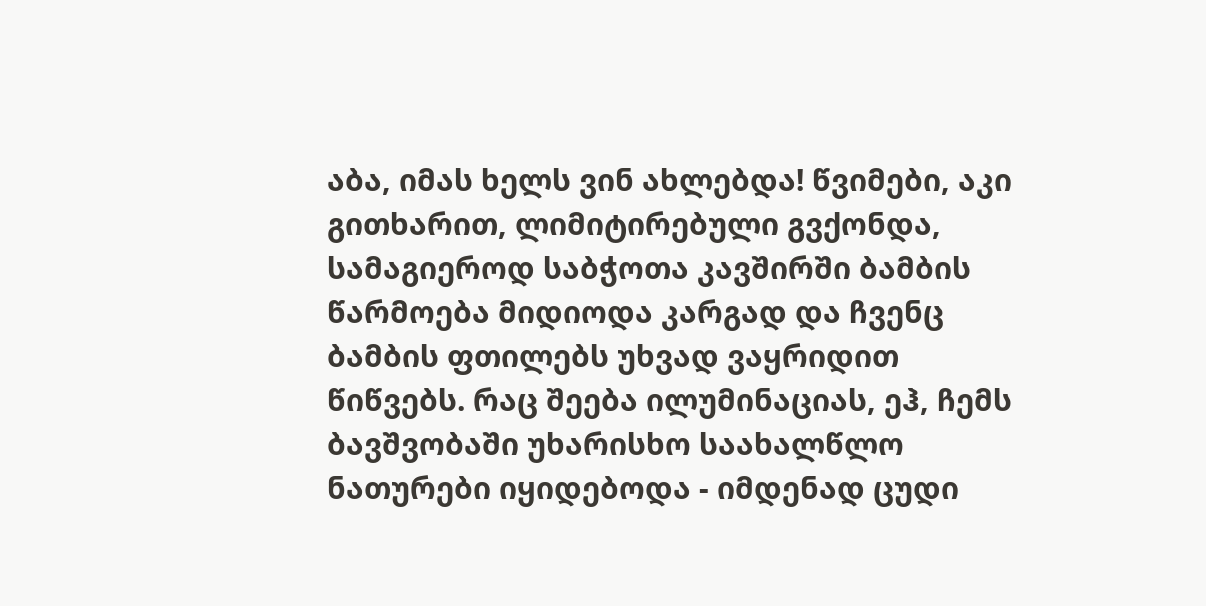აბა, იმას ხელს ვინ ახლებდა! წვიმები, აკი გითხარით, ლიმიტირებული გვქონდა, სამაგიეროდ საბჭოთა კავშირში ბამბის წარმოება მიდიოდა კარგად და ჩვენც ბამბის ფთილებს უხვად ვაყრიდით წიწვებს. რაც შეება ილუმინაციას, ეჰ, ჩემს ბავშვობაში უხარისხო საახალწლო ნათურები იყიდებოდა - იმდენად ცუდი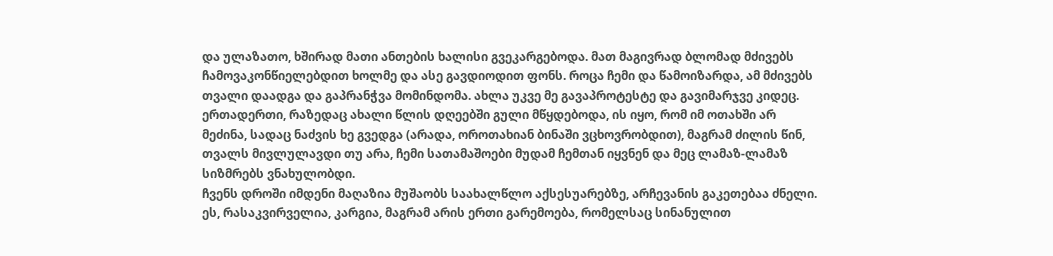და ულაზათო, ხშირად მათი ანთების ხალისი გვეკარგებოდა. მათ მაგივრად ბლომად მძივებს ჩამოვაკონწიელებდით ხოლმე და ასე გავდიოდით ფონს. როცა ჩემი და წამოიზარდა, ამ მძივებს თვალი დაადგა და გაპრანჭვა მომინდომა. ახლა უკვე მე გავაპროტესტე და გავიმარჯვე კიდეც. ერთადერთი, რაზედაც ახალი წლის დღეებში გული მწყდებოდა, ის იყო, რომ იმ ოთახში არ მეძინა, სადაც ნაძვის ხე გვედგა (არადა, ოროთახიან ბინაში ვცხოვრობდით), მაგრამ ძილის წინ, თვალს მივლულავდი თუ არა, ჩემი სათამაშოები მუდამ ჩემთან იყვნენ და მეც ლამაზ-ლამაზ სიზმრებს ვნახულობდი.
ჩვენს დროში იმდენი მაღაზია მუშაობს საახალწლო აქსესუარებზე, არჩევანის გაკეთებაა ძნელი. ეს, რასაკვირველია, კარგია, მაგრამ არის ერთი გარემოება, რომელსაც სინანულით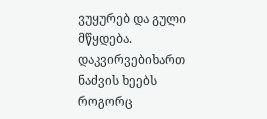ვუყურებ და გული მწყდება. დაკვირვებიხართ ნაძვის ხეებს როგორც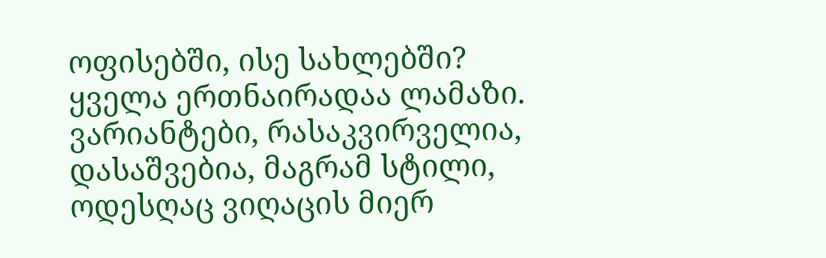ოფისებში, ისე სახლებში? ყველა ერთნაირადაა ლამაზი. ვარიანტები, რასაკვირველია, დასაშვებია, მაგრამ სტილი, ოდესღაც ვიღაცის მიერ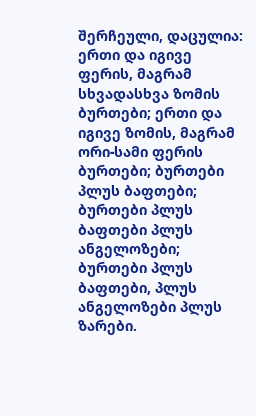შერჩეული, დაცულია: ერთი და იგივე ფერის, მაგრამ სხვადასხვა ზომის ბურთები; ერთი და იგივე ზომის, მაგრამ ორი-სამი ფერის ბურთები; ბურთები პლუს ბაფთები; ბურთები პლუს ბაფთები პლუს ანგელოზები; ბურთები პლუს ბაფთები, პლუს ანგელოზები პლუს ზარები.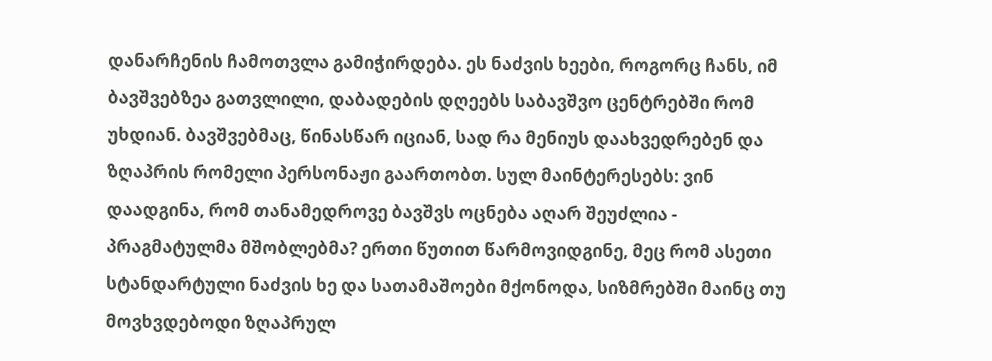დანარჩენის ჩამოთვლა გამიჭირდება. ეს ნაძვის ხეები, როგორც ჩანს, იმ ბავშვებზეა გათვლილი, დაბადების დღეებს საბავშვო ცენტრებში რომ უხდიან. ბავშვებმაც, წინასწარ იციან, სად რა მენიუს დაახვედრებენ და ზღაპრის რომელი პერსონაჟი გაართობთ. სულ მაინტერესებს: ვინ დაადგინა, რომ თანამედროვე ბავშვს ოცნება აღარ შეუძლია - პრაგმატულმა მშობლებმა? ერთი წუთით წარმოვიდგინე, მეც რომ ასეთი სტანდარტული ნაძვის ხე და სათამაშოები მქონოდა, სიზმრებში მაინც თუ მოვხვდებოდი ზღაპრულ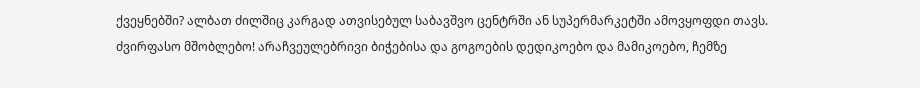ქვეყნებში? ალბათ ძილშიც კარგად ათვისებულ საბავშვო ცენტრში ან სუპერმარკეტში ამოვყოფდი თავს.
ძვირფასო მშობლებო! არაჩვეულებრივი ბიჭებისა და გოგოების დედიკოებო და მამიკოებო, ჩემზე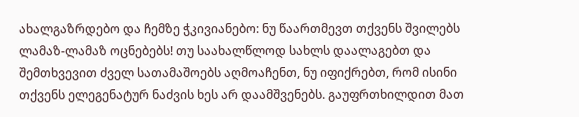ახალგაზრდებო და ჩემზე ჭკივიანებო: ნუ წაართმევთ თქვენს შვილებს ლამაზ-ლამაზ ოცნებებს! თუ საახალწლოდ სახლს დაალაგებთ და შემთხვევით ძველ სათამაშოებს აღმოაჩენთ, ნუ იფიქრებთ, რომ ისინი თქვენს ელეგენატურ ნაძვის ხეს არ დაამშვენებს. გაუფრთხილდით მათ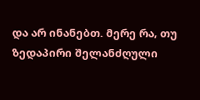და არ ინანებთ. მერე რა, თუ ზედაპირი შელანძღული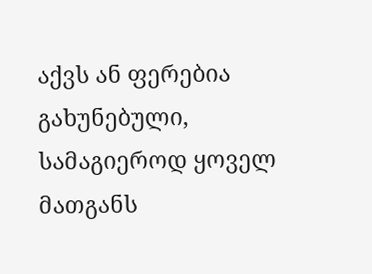აქვს ან ფერებია გახუნებული, სამაგიეროდ ყოველ მათგანს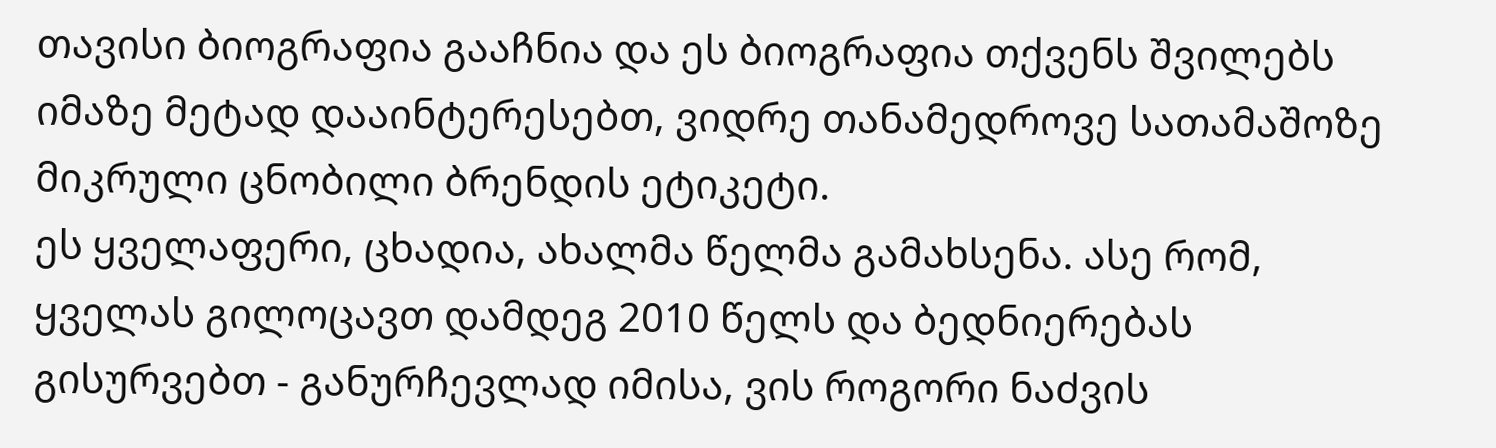თავისი ბიოგრაფია გააჩნია და ეს ბიოგრაფია თქვენს შვილებს იმაზე მეტად დააინტერესებთ, ვიდრე თანამედროვე სათამაშოზე მიკრული ცნობილი ბრენდის ეტიკეტი.
ეს ყველაფერი, ცხადია, ახალმა წელმა გამახსენა. ასე რომ, ყველას გილოცავთ დამდეგ 2010 წელს და ბედნიერებას გისურვებთ - განურჩევლად იმისა, ვის როგორი ნაძვის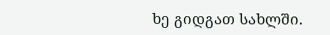ხე გიდგათ სახლში.